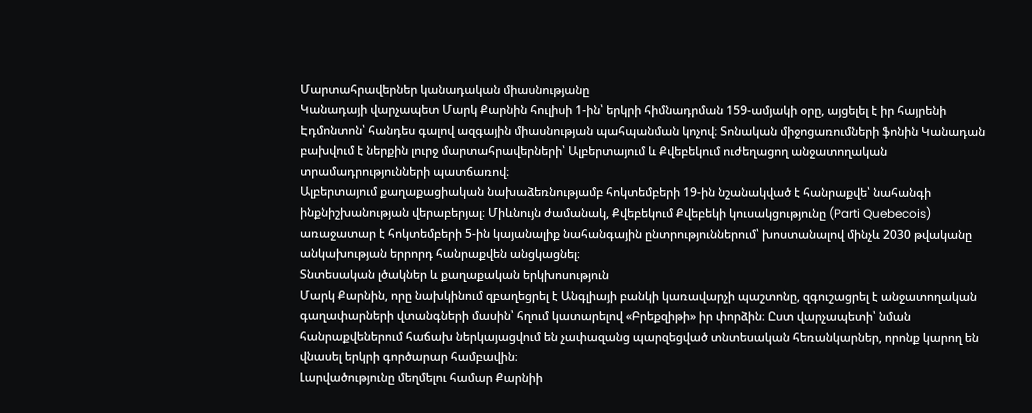Մարտահրավերներ կանադական միասնությանը
Կանադայի վարչապետ Մարկ Քարնին հուլիսի 1-ին՝ երկրի հիմնադրման 159-ամյակի օրը, այցելել է իր հայրենի Էդմոնտոն՝ հանդես գալով ազգային միասնության պահպանման կոչով։ Տոնական միջոցառումների ֆոնին Կանադան բախվում է ներքին լուրջ մարտահրավերների՝ Ալբերտայում և Քվեբեկում ուժեղացող անջատողական տրամադրությունների պատճառով։
Ալբերտայում քաղաքացիական նախաձեռնությամբ հոկտեմբերի 19-ին նշանակված է հանրաքվե՝ նահանգի ինքնիշխանության վերաբերյալ։ Միևնույն ժամանակ, Քվեբեկում Քվեբեկի կուսակցությունը (Parti Quebecois) առաջատար է հոկտեմբերի 5-ին կայանալիք նահանգային ընտրություններում՝ խոստանալով մինչև 2030 թվականը անկախության երրորդ հանրաքվեն անցկացնել։
Տնտեսական լծակներ և քաղաքական երկխոսություն
Մարկ Քարնին, որը նախկինում զբաղեցրել է Անգլիայի բանկի կառավարչի պաշտոնը, զգուշացրել է անջատողական գաղափարների վտանգների մասին՝ հղում կատարելով «Բրեքզիթի» իր փորձին։ Ըստ վարչապետի՝ նման հանրաքվեներում հաճախ ներկայացվում են չափազանց պարզեցված տնտեսական հեռանկարներ, որոնք կարող են վնասել երկրի գործարար համբավին։
Լարվածությունը մեղմելու համար Քարնիի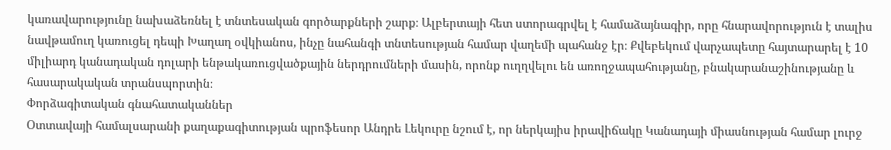կառավարությունը նախաձեռնել է տնտեսական գործարքների շարք։ Ալբերտայի հետ ստորագրվել է համաձայնագիր, որը հնարավորություն է տալիս նավթամուղ կառուցել դեպի Խաղաղ օվկիանոս, ինչը նահանգի տնտեսության համար վաղեմի պահանջ էր։ Քվեբեկում վարչապետը հայտարարել է 10 միլիարդ կանադական դոլարի ենթակառուցվածքային ներդրումների մասին, որոնք ուղղվելու են առողջապահությանը, բնակարանաշինությանը և հասարակական տրանսպորտին։
Փորձագիտական գնահատականներ
Օտտավայի համալսարանի քաղաքագիտության պրոֆեսոր Անդրե Լեկուրը նշում է, որ ներկայիս իրավիճակը Կանադայի միասնության համար լուրջ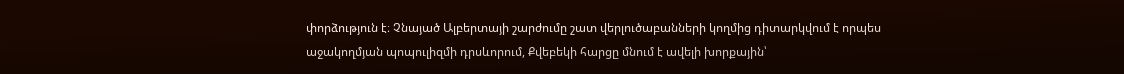փորձություն է։ Չնայած Ալբերտայի շարժումը շատ վերլուծաբանների կողմից դիտարկվում է որպես աջակողմյան պոպուլիզմի դրսևորում, Քվեբեկի հարցը մնում է ավելի խորքային՝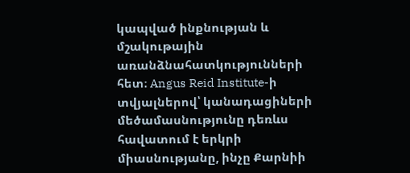կապված ինքնության և մշակութային առանձնահատկությունների հետ։ Angus Reid Institute-ի տվյալներով՝ կանադացիների մեծամասնությունը դեռևս հավատում է երկրի միասնությանը, ինչը Քարնիի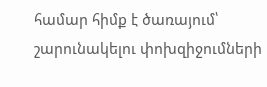համար հիմք է ծառայում՝ շարունակելու փոխզիջումների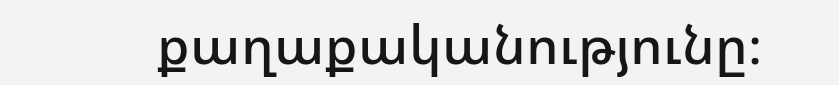քաղաքականությունը։